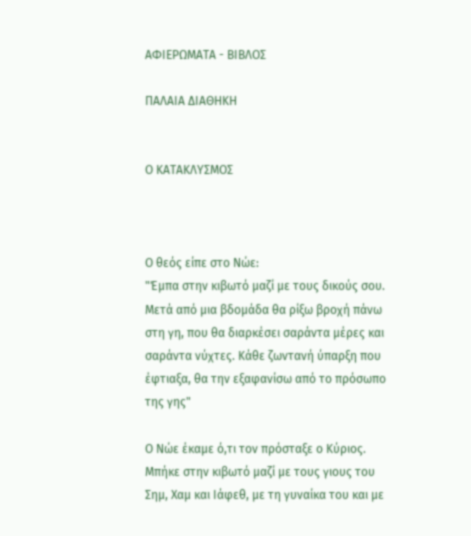ΑΦΙΕΡΩΜΑΤΑ - ΒΙΒΛΟΣ

ΠΑΛΑΙΑ ΔΙΑΘΗΚΗ


Ο ΚΑΤΑΚΛΥΣΜΟΣ



Ο θεός είπε στο Νώε:
"Έμπα στην κιβωτό μαζί με τους δικούς σου. Μετά από μια βδομάδα θα ρίξω βροχή πάνω στη γη, που θα διαρκέσει σαράντα μέρες και σαράντα νύχτες. Κάθε ζωντανή ύπαρξη που έφτιαξα, θα την εξαφανίσω από το πρόσωπο της γης"

Ο Νώε έκαμε ό,τι τον πρόσταξε ο Κύριος. Μπήκε στην κιβωτό μαζί με τους γιους του Σημ, Χαμ και Ιάφεθ, με τη γυναίκα του και με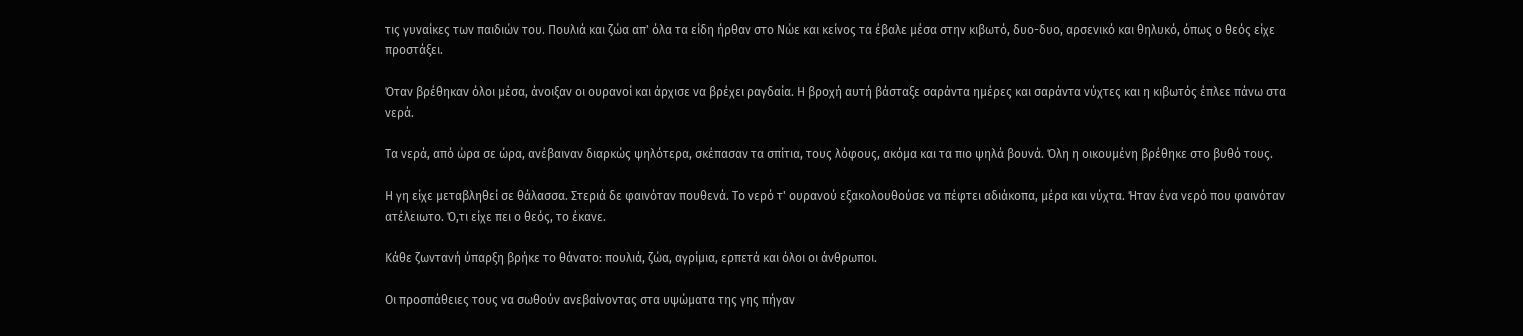τις γυναίκες των παιδιών του. Πουλιά και ζώα απ' όλα τα είδη ήρθαν στο Νώε και κείνος τα έβαλε μέσα στην κιβωτό, δυο-δυο, αρσενικό και θηλυκό, όπως ο θεός είχε προστάξει.

Όταν βρέθηκαν όλοι μέσα, άνοιξαν οι ουρανοί και άρχισε να βρέχει ραγδαία. Η βροχή αυτή βάσταξε σαράντα ημέρες και σαράντα νύχτες και η κιβωτός έπλεε πάνω στα νερά.

Τα νερά, από ώρα σε ώρα, ανέβαιναν διαρκώς ψηλότερα, σκέπασαν τα σπίτια, τους λόφους, ακόμα και τα πιο ψηλά βουνά. Όλη η οικουμένη βρέθηκε στο βυθό τους.

Η γη είχε μεταβληθεί σε θάλασσα. Στεριά δε φαινόταν πουθενά. Το νερό τ' ουρανού εξακολουθούσε να πέφτει αδιάκοπα, μέρα και νύχτα. Ήταν ένα νερό που φαινόταν ατέλειωτο. Ό,τι είχε πει ο θεός, το έκανε.

Κάθε ζωντανή ύπαρξη βρήκε το θάνατο: πουλιά, ζώα, αγρίμια, ερπετά και όλοι οι άνθρωποι.

Οι προσπάθειες τους να σωθούν ανεβαίνοντας στα υψώματα της γης πήγαν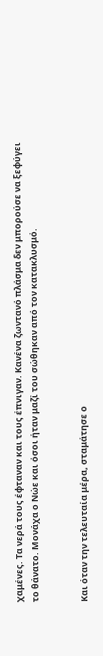χαμένες. Τα νερά τους έφταναν και τους έπνιγαν. Κανένα ζωντανό πλάσμα δεν μπορούσε να ξεφύγει το θάνατο. Μονάχα ο Νώε και όσοι ήταν μαζί του σώθηκαν από τον κατακλυσμό.


Και όταν την τελευταία μέρα, σταμάτησε ο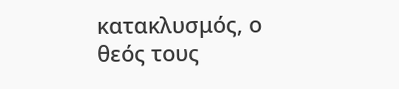κατακλυσμός, ο θεός τους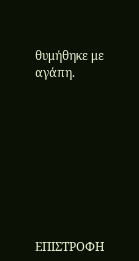θυμήθηκε με αγάπη.









ΕΠΙΣΤΡΟΦΗ